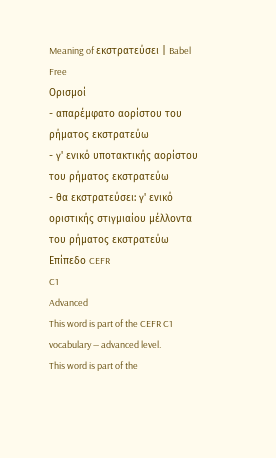Meaning of εκστρατεύσει | Babel Free
Ορισμοί
- απαρέμφατο αορίστου του ρήματος εκστρατεύω
- γ' ενικό υποτακτικής αορίστου του ρήματος εκστρατεύω
- θα εκστρατεύσει: γ' ενικό οριστικής στιγμιαίου μέλλοντα του ρήματος εκστρατεύω
Επίπεδο CEFR
C1
Advanced
This word is part of the CEFR C1 vocabulary — advanced level.
This word is part of the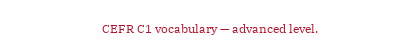CEFR C1 vocabulary — advanced level.